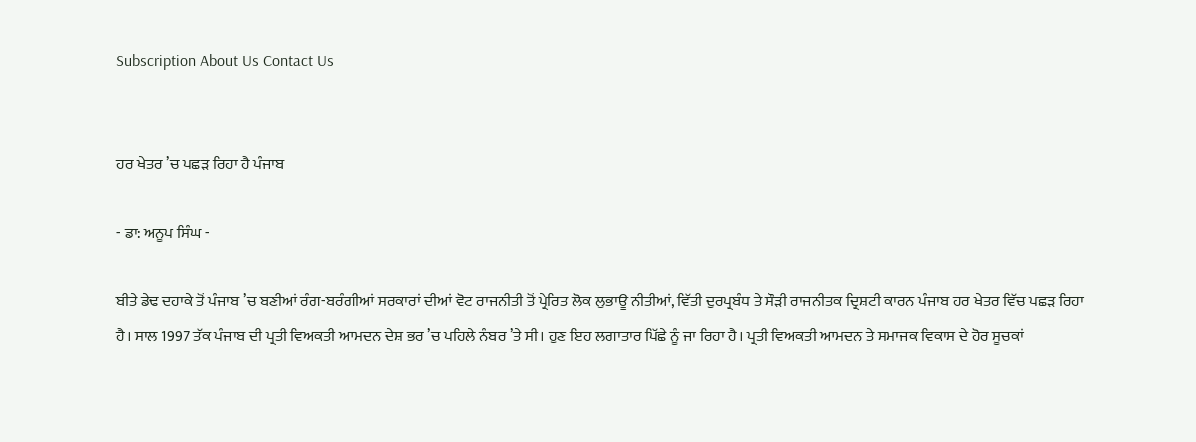Subscription About Us Contact Us


ਹਰ ਖੇਤਰ ’ਚ ਪਛੜ ਰਿਹਾ ਹੈ ਪੰਜਾਬ

- ਡਾ: ਅਨੂਪ ਸਿੰਘ -

ਬੀਤੇ ਡੇਢ ਦਹਾਕੇ ਤੋਂ ਪੰਜਾਬ ’ਚ ਬਣੀਆਂ ਰੰਗ-ਬਰੰਗੀਆਂ ਸਰਕਾਰਾਂ ਦੀਆਂ ਵੋਟ ਰਾਜਨੀਤੀ ਤੋਂ ਪ੍ਰੇਰਿਤ ਲੋਕ ਲੁਭਾਊ ਨੀਤੀਆਂ, ਵਿੱਤੀ ਦੁਰਪ੍ਰਬੰਧ ਤੇ ਸੌੜੀ ਰਾਜਨੀਤਕ ਦ੍ਰਿਸ਼ਟੀ ਕਾਰਨ ਪੰਜਾਬ ਹਰ ਖੇਤਰ ਵਿੱਚ ਪਛੜ ਰਿਹਾ ਹੈ। ਸਾਲ 1997 ਤੱਕ ਪੰਜਾਬ ਦੀ ਪ੍ਰਤੀ ਵਿਅਕਤੀ ਆਮਦਨ ਦੇਸ਼ ਭਰ ’ਚ ਪਹਿਲੇ ਨੰਬਰ ’ਤੇ ਸੀ। ਹੁਣ ਇਹ ਲਗਾਤਾਰ ਪਿੱਛੇ ਨੂੰ ਜਾ ਰਿਹਾ ਹੈ। ਪ੍ਰਤੀ ਵਿਅਕਤੀ ਆਮਦਨ ਤੇ ਸਮਾਜਕ ਵਿਕਾਸ ਦੇ ਹੋਰ ਸੂਚਕਾਂ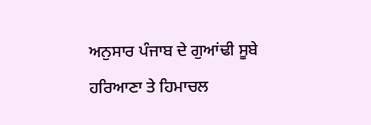ਅਨੁਸਾਰ ਪੰਜਾਬ ਦੇ ਗੁਆਂਢੀ ਸੂਬੇ ਹਰਿਆਣਾ ਤੇ ਹਿਮਾਚਲ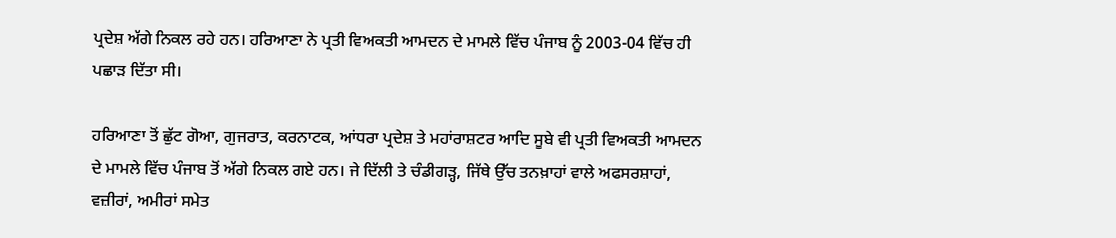ਪ੍ਰਦੇਸ਼ ਅੱਗੇ ਨਿਕਲ ਰਹੇ ਹਨ। ਹਰਿਆਣਾ ਨੇ ਪ੍ਰਤੀ ਵਿਅਕਤੀ ਆਮਦਨ ਦੇ ਮਾਮਲੇ ਵਿੱਚ ਪੰਜਾਬ ਨੂੰ 2003-04 ਵਿੱਚ ਹੀ ਪਛਾੜ ਦਿੱਤਾ ਸੀ।

ਹਰਿਆਣਾ ਤੋਂ ਛੁੱਟ ਗੋਆ, ਗੁਜਰਾਤ, ਕਰਨਾਟਕ, ਆਂਧਰਾ ਪ੍ਰਦੇਸ਼ ਤੇ ਮਹਾਂਰਾਸ਼ਟਰ ਆਦਿ ਸੂਬੇ ਵੀ ਪ੍ਰਤੀ ਵਿਅਕਤੀ ਆਮਦਨ ਦੇ ਮਾਮਲੇ ਵਿੱਚ ਪੰਜਾਬ ਤੋਂ ਅੱਗੇ ਨਿਕਲ ਗਏ ਹਨ। ਜੇ ਦਿੱਲੀ ਤੇ ਚੰਡੀਗੜ੍ਹ, ਜਿੱਥੇ ਉੱਚ ਤਨਖ਼ਾਹਾਂ ਵਾਲੇ ਅਫਸਰਸ਼ਾਹਾਂ, ਵਜ਼ੀਰਾਂ, ਅਮੀਰਾਂ ਸਮੇਤ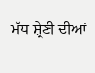ਮੱਧ ਸ਼੍ਰੇਣੀ ਦੀਆਂ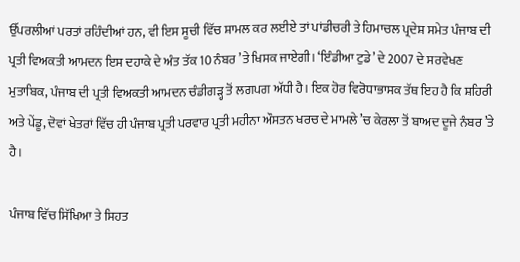ਉੱਪਰਲੀਆਂ ਪਰਤਾਂ ਰਹਿੰਦੀਆਂ ਹਨ, ਵੀ ਇਸ ਸੂਚੀ ਵਿੱਚ ਸ਼ਾਮਲ ਕਰ ਲਈਏ ਤਾਂ ਪਾਂਡੀਚਰੀ ਤੇ ਹਿਮਾਚਲ ਪ੍ਰਦੇਸ਼ ਸਮੇਤ ਪੰਜਾਬ ਦੀ ਪ੍ਰਤੀ ਵਿਅਕਤੀ ਆਮਦਨ ਇਸ ਦਹਾਕੇ ਦੇ ਅੰਤ ਤੱਕ 10 ਨੰਬਰ ’ਤੇ ਖਿਸਕ ਜਾਏਗੀ। ‘ਇੰਡੀਆ ਟੁਡੇ’ ਦੇ 2007 ਦੇ ਸਰਵੇਖਣ ਮੁਤਾਬਿਕ, ਪੰਜਾਬ ਦੀ ਪ੍ਰਤੀ ਵਿਅਕਤੀ ਆਮਦਨ ਚੰਡੀਗੜ੍ਹ ਤੋਂ ਲਗਪਗ ਅੱਧੀ ਹੈ। ਇਕ ਹੋਰ ਵਿਰੋਧਾਭਾਸਕ ਤੱਥ ਇਹ ਹੈ ਕਿ ਸ਼ਹਿਰੀ ਅਤੇ ਪੇਂਡੂ, ਦੋਵਾਂ ਖੇਤਰਾਂ ਵਿੱਚ ਹੀ ਪੰਜਾਬ ਪ੍ਰਤੀ ਪਰਵਾਰ ਪ੍ਰਤੀ ਮਹੀਨਾ ਔਸਤਨ ਖਰਚ ਦੇ ਮਾਮਲੇ ’ਚ ਕੇਰਲਾ ਤੋਂ ਬਾਅਦ ਦੂਜੇ ਨੰਬਰ ’ਤੇ ਹੈ।

ਪੰਜਾਬ ਵਿੱਚ ਸਿੱਖਿਆ ਤੇ ਸਿਹਤ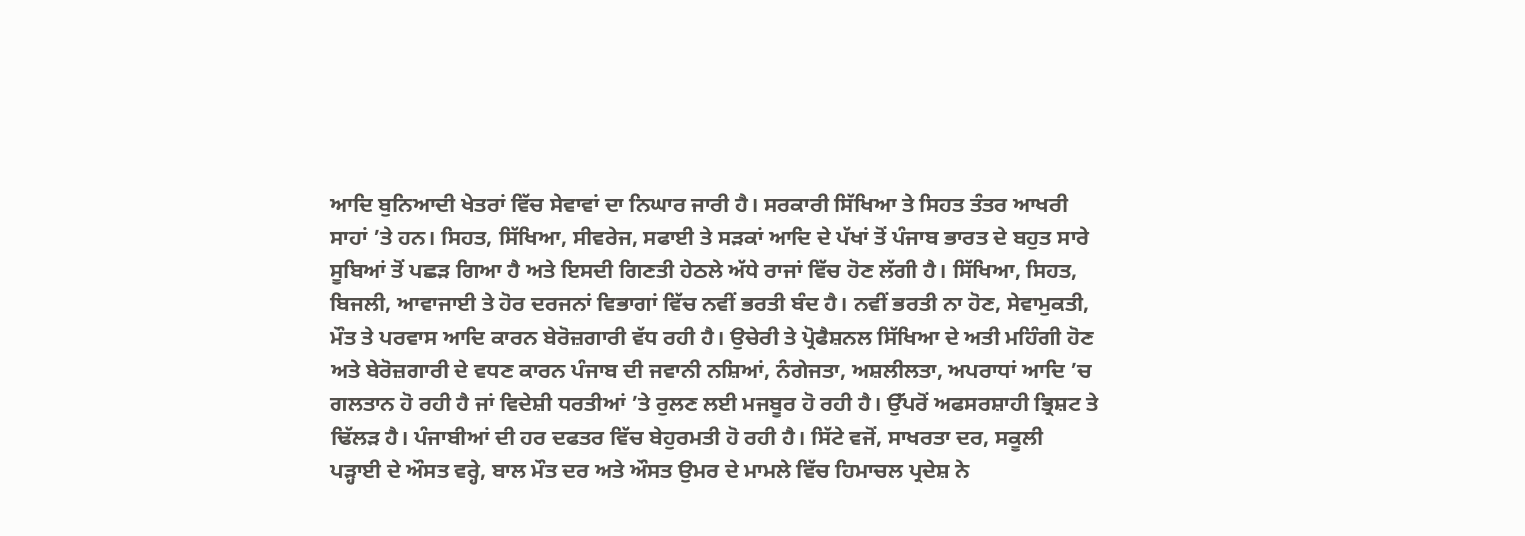ਆਦਿ ਬੁਨਿਆਦੀ ਖੇਤਰਾਂ ਵਿੱਚ ਸੇਵਾਵਾਂ ਦਾ ਨਿਘਾਰ ਜਾਰੀ ਹੈ। ਸਰਕਾਰੀ ਸਿੱਖਿਆ ਤੇ ਸਿਹਤ ਤੰਤਰ ਆਖਰੀ ਸਾਹਾਂ ’ਤੇ ਹਨ। ਸਿਹਤ, ਸਿੱਖਿਆ, ਸੀਵਰੇਜ, ਸਫਾਈ ਤੇ ਸੜਕਾਂ ਆਦਿ ਦੇ ਪੱਖਾਂ ਤੋਂ ਪੰਜਾਬ ਭਾਰਤ ਦੇ ਬਹੁਤ ਸਾਰੇ ਸੂਬਿਆਂ ਤੋਂ ਪਛੜ ਗਿਆ ਹੈ ਅਤੇ ਇਸਦੀ ਗਿਣਤੀ ਹੇਠਲੇ ਅੱਧੇ ਰਾਜਾਂ ਵਿੱਚ ਹੋਣ ਲੱਗੀ ਹੈ। ਸਿੱਖਿਆ, ਸਿਹਤ, ਬਿਜਲੀ, ਆਵਾਜਾਈ ਤੇ ਹੋਰ ਦਰਜਨਾਂ ਵਿਭਾਗਾਂ ਵਿੱਚ ਨਵੀਂ ਭਰਤੀ ਬੰਦ ਹੈ। ਨਵੀਂ ਭਰਤੀ ਨਾ ਹੋਣ, ਸੇਵਾਮੁਕਤੀ, ਮੌਤ ਤੇ ਪਰਵਾਸ ਆਦਿ ਕਾਰਨ ਬੇਰੋਜ਼ਗਾਰੀ ਵੱਧ ਰਹੀ ਹੈ। ਉਚੇਰੀ ਤੇ ਪ੍ਰੋਫੈਸ਼ਨਲ ਸਿੱਖਿਆ ਦੇ ਅਤੀ ਮਹਿੰਗੀ ਹੋਣ ਅਤੇ ਬੇਰੋਜ਼ਗਾਰੀ ਦੇ ਵਧਣ ਕਾਰਨ ਪੰਜਾਬ ਦੀ ਜਵਾਨੀ ਨਸ਼ਿਆਂ, ਨੰਗੇਜਤਾ, ਅਸ਼ਲੀਲਤਾ, ਅਪਰਾਧਾਂ ਆਦਿ ’ਚ ਗਲਤਾਨ ਹੋ ਰਹੀ ਹੈ ਜਾਂ ਵਿਦੇਸ਼ੀ ਧਰਤੀਆਂ ’ਤੇ ਰੁਲਣ ਲਈ ਮਜਬੂਰ ਹੋ ਰਹੀ ਹੈ। ਉੱਪਰੋਂ ਅਫਸਰਸ਼ਾਹੀ ਭ੍ਰਿਸ਼ਟ ਤੇ ਢਿੱਲੜ ਹੈ। ਪੰਜਾਬੀਆਂ ਦੀ ਹਰ ਦਫਤਰ ਵਿੱਚ ਬੇਹੁਰਮਤੀ ਹੋ ਰਹੀ ਹੈ। ਸਿੱਟੇ ਵਜੋਂ, ਸਾਖਰਤਾ ਦਰ, ਸਕੂਲੀ ਪੜ੍ਹਾਈ ਦੇ ਔਸਤ ਵਰ੍ਹੇ, ਬਾਲ ਮੌਤ ਦਰ ਅਤੇ ਔਸਤ ਉਮਰ ਦੇ ਮਾਮਲੇ ਵਿੱਚ ਹਿਮਾਚਲ ਪ੍ਰਦੇਸ਼ ਨੇ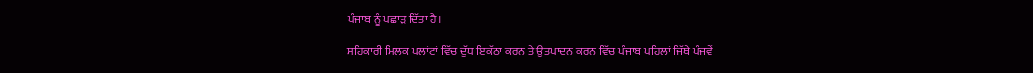ਪੰਜਾਬ ਨੂੰ ਪਛਾੜ ਦਿੱਤਾ ਹੈ।

ਸਹਿਕਾਰੀ ਮਿਲਕ ਪਲਾਂਟਾਂ ਵਿੱਚ ਦੁੱਧ ਇਕੱਠਾ ਕਰਨ ਤੇ ਉਤਪਾਦਨ ਕਰਨ ਵਿੱਚ ਪੰਜਾਬ ਪਹਿਲਾਂ ਜਿੱਥੇ ਪੰਜਵੇਂ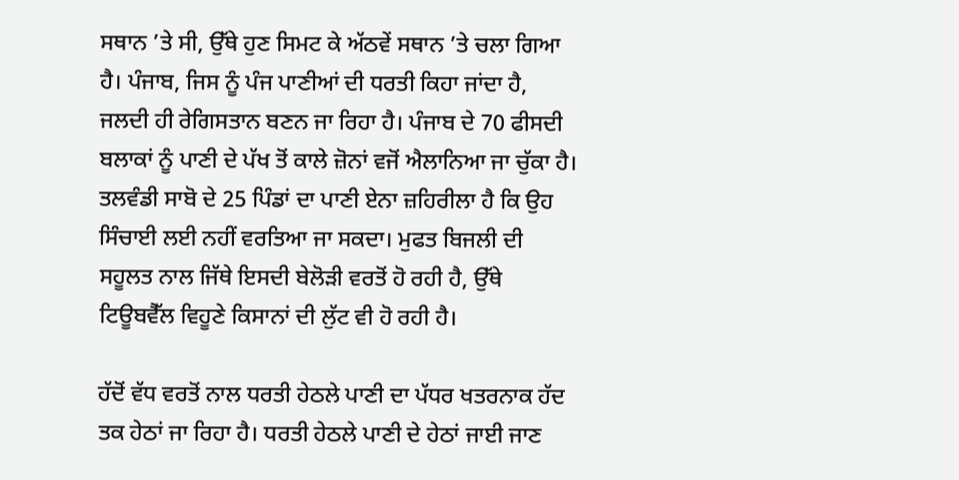ਸਥਾਨ ’ਤੇ ਸੀ, ਉੱਥੇ ਹੁਣ ਸਿਮਟ ਕੇ ਅੱਠਵੇਂ ਸਥਾਨ ’ਤੇ ਚਲਾ ਗਿਆ ਹੈ। ਪੰਜਾਬ, ਜਿਸ ਨੂੰ ਪੰਜ ਪਾਣੀਆਂ ਦੀ ਧਰਤੀ ਕਿਹਾ ਜਾਂਦਾ ਹੈ, ਜਲਦੀ ਹੀ ਰੇਗਿਸਤਾਨ ਬਣਨ ਜਾ ਰਿਹਾ ਹੈ। ਪੰਜਾਬ ਦੇ 70 ਫੀਸਦੀ ਬਲਾਕਾਂ ਨੂੰ ਪਾਣੀ ਦੇ ਪੱਖ ਤੋਂ ਕਾਲੇ ਜ਼ੋਨਾਂ ਵਜੋਂ ਐਲਾਨਿਆ ਜਾ ਚੁੱਕਾ ਹੈ। ਤਲਵੰਡੀ ਸਾਬੋ ਦੇ 25 ਪਿੰਡਾਂ ਦਾ ਪਾਣੀ ਏਨਾ ਜ਼ਹਿਰੀਲਾ ਹੈ ਕਿ ਉਹ ਸਿੰਚਾਈ ਲਈ ਨਹੀਂ ਵਰਤਿਆ ਜਾ ਸਕਦਾ। ਮੁਫਤ ਬਿਜਲੀ ਦੀ ਸਹੂਲਤ ਨਾਲ ਜਿੱਥੇ ਇਸਦੀ ਬੇਲੋੜੀ ਵਰਤੋਂ ਹੋ ਰਹੀ ਹੈ, ਉੱਥੇ ਟਿਊਬਵੈੱਲ ਵਿਹੂਣੇ ਕਿਸਾਨਾਂ ਦੀ ਲੁੱਟ ਵੀ ਹੋ ਰਹੀ ਹੈ।

ਹੱਦੋਂ ਵੱਧ ਵਰਤੋਂ ਨਾਲ ਧਰਤੀ ਹੇਠਲੇ ਪਾਣੀ ਦਾ ਪੱਧਰ ਖਤਰਨਾਕ ਹੱਦ ਤਕ ਹੇਠਾਂ ਜਾ ਰਿਹਾ ਹੈ। ਧਰਤੀ ਹੇਠਲੇ ਪਾਣੀ ਦੇ ਹੇਠਾਂ ਜਾਈ ਜਾਣ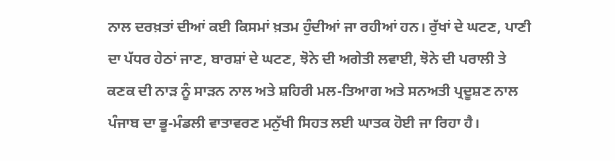ਨਾਲ ਦਰਖ਼ਤਾਂ ਦੀਆਂ ਕਈ ਕਿਸਮਾਂ ਖ਼ਤਮ ਹੁੰਦੀਆਂ ਜਾ ਰਹੀਆਂ ਹਨ। ਰੁੱਖਾਂ ਦੇ ਘਟਣ, ਪਾਣੀ ਦਾ ਪੱਧਰ ਹੇਠਾਂ ਜਾਣ, ਬਾਰਸ਼ਾਂ ਦੇ ਘਟਣ, ਝੋਨੇ ਦੀ ਅਗੇਤੀ ਲਵਾਈ, ਝੋਨੇ ਦੀ ਪਰਾਲੀ ਤੇ ਕਣਕ ਦੀ ਨਾੜ ਨੂੰ ਸਾੜਨ ਨਾਲ ਅਤੇ ਸ਼ਹਿਰੀ ਮਲ-ਤਿਆਗ ਅਤੇ ਸਨਅਤੀ ਪ੍ਰਦੂਸ਼ਣ ਨਾਲ ਪੰਜਾਬ ਦਾ ਭੂ-ਮੰਡਲੀ ਵਾਤਾਵਰਣ ਮਨੁੱਖੀ ਸਿਹਤ ਲਈ ਘਾਤਕ ਹੋਈ ਜਾ ਰਿਹਾ ਹੈ।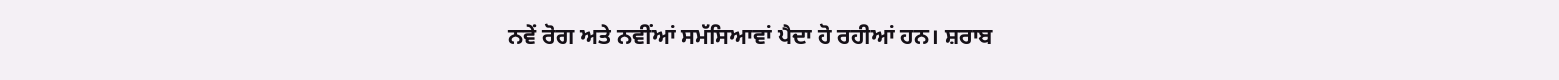ਨਵੇਂ ਰੋਗ ਅਤੇ ਨਵੀਂਆਂ ਸਮੱਸਿਆਵਾਂ ਪੈਦਾ ਹੋ ਰਹੀਆਂ ਹਨ। ਸ਼ਰਾਬ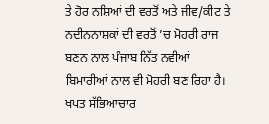ਤੇ ਹੋਰ ਨਸ਼ਿਆਂ ਦੀ ਵਰਤੋਂ ਅਤੇ ਜੀਵ/ਕੀਟ ਤੇ ਨਦੀਨਨਾਸ਼ਕਾਂ ਦੀ ਵਰਤੋਂ ’ਚ ਮੋਹਰੀ ਰਾਜ ਬਣਨ ਨਾਲ ਪੰਜਾਬ ਨਿੱਤ ਨਵੀਆਂ ਬਿਮਾਰੀਆਂ ਨਾਲ ਵੀ ਮੋਹਰੀ ਬਣ ਰਿਹਾ ਹੈ। ਖਪਤ ਸੱਭਿਆਚਾਰ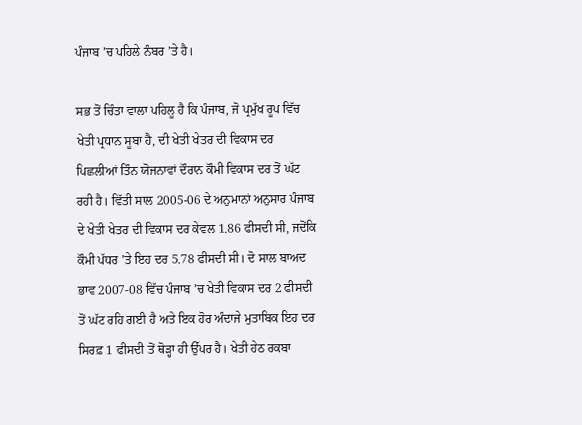ਪੰਜਾਬ ’ਚ ਪਹਿਲੇ ਨੰਬਰ ’ਤੇ ਹੈ।

ਸਭ ਤੋਂ ਚਿੰਤਾ ਵਾਲਾ ਪਹਿਲੂ ਹੈ ਕਿ ਪੰਜਾਬ, ਜੋ ਪ੍ਰਮੁੱਖ ਰੂਪ ਵਿੱਚ ਖੇਤੀ ਪ੍ਰਧਾਨ ਸੂਬਾ ਹੈ, ਦੀ ਖੇਤੀ ਖੇਤਰ ਦੀ ਵਿਕਾਸ ਦਰ ਪਿਛਲੀਆਂ ਤਿੰਨ ਯੋਜਨਾਵਾਂ ਦੌਰਾਨ ਕੌਮੀ ਵਿਕਾਸ ਦਰ ਤੋਂ ਘੱਟ ਰਹੀ ਹੈ। ਵਿੱਤੀ ਸਾਲ 2005-06 ਦੇ ਅਨੁਮਾਨਾਂ ਅਨੁਸਾਰ ਪੰਜਾਬ ਦੇ ਖੇਤੀ ਖੇਤਰ ਦੀ ਵਿਕਾਸ ਦਰ ਕੇਵਲ 1.86 ਫੀਸਦੀ ਸੀ, ਜਦੋਂਕਿ ਕੌਮੀ ਪੱਧਰ ’ਤੇ ਇਹ ਦਰ 5.78 ਫੀਸਦੀ ਸੀ। ਦੋ ਸਾਲ ਬਾਅਦ ਭਾਵ 2007-08 ਵਿੱਚ ਪੰਜਾਬ ’ਚ ਖੇਤੀ ਵਿਕਾਸ ਦਰ 2 ਫੀਸਦੀ ਤੋਂ ਘੱਟ ਰਹਿ ਗਈ ਹੈ ਅਤੇ ਇਕ ਹੋਰ ਅੰਦਾਜੇ ਮੁਤਾਬਿਕ ਇਹ ਦਰ ਸਿਰਫ਼ 1 ਫੀਸਦੀ ਤੋਂ ਥੋੜ੍ਹਾ ਹੀ ਉੱਪਰ ਹੈ। ਖੇਤੀ ਹੇਠ ਰਕਬਾ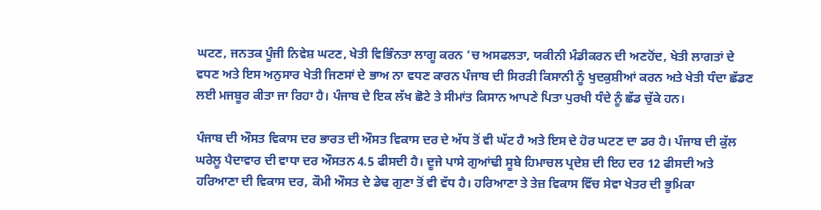ਘਟਣ, ਜਨਤਕ ਪੂੰਜੀ ਨਿਵੇਸ਼ ਘਟਣ, ਖੇਤੀ ਵਿਭਿੰਨਤਾ ਲਾਗੂ ਕਰਨ ’ਚ ਅਸਫਲਤਾ, ਯਕੀਨੀ ਮੰਡੀਕਰਨ ਦੀ ਅਣਹੋਂਦ, ਖੇਤੀ ਲਾਗਤਾਂ ਦੇ ਵਧਣ ਅਤੇ ਇਸ ਅਨੁਸਾਰ ਖੇਤੀ ਜਿਣਸਾਂ ਦੇ ਭਾਅ ਨਾ ਵਧਣ ਕਾਰਨ ਪੰਜਾਬ ਦੀ ਸਿਰੜੀ ਕਿਸਾਨੀ ਨੂੰ ਖੁਦਕੁਸ਼ੀਆਂ ਕਰਨ ਅਤੇ ਖੇਤੀ ਧੰਦਾ ਛੱਡਣ ਲਈ ਮਜਬੂਰ ਕੀਤਾ ਜਾ ਰਿਹਾ ਹੈ। ਪੰਜਾਬ ਦੇ ਇਕ ਲੱਖ ਛੋਟੇ ਤੇ ਸੀਮਾਂਤ ਕਿਸਾਨ ਆਪਣੇ ਪਿਤਾ ਪੁਰਖੀ ਧੰਦੇ ਨੂੰ ਛੱਡ ਚੁੱਕੇ ਹਨ।

ਪੰਜਾਬ ਦੀ ਔਸਤ ਵਿਕਾਸ ਦਰ ਭਾਰਤ ਦੀ ਔਸਤ ਵਿਕਾਸ ਦਰ ਦੇ ਅੱਧ ਤੋਂ ਵੀ ਘੱਟ ਹੈ ਅਤੇ ਇਸ ਦੇ ਹੋਰ ਘਟਣ ਦਾ ਡਰ ਹੈ। ਪੰਜਾਬ ਦੀ ਕੁੱਲ ਘਰੇਲੂ ਪੈਦਾਵਾਰ ਦੀ ਵਾਧਾ ਦਰ ਔਸਤਨ 4.5 ਫੀਸਦੀ ਹੈ। ਦੂਜੇ ਪਾਸੇ ਗੁਆਂਢੀ ਸੂਬੇ ਹਿਮਾਚਲ ਪ੍ਰਦੇਸ਼ ਦੀ ਇਹ ਦਰ 12 ਫੀਸਦੀ ਅਤੇ ਹਰਿਆਣਾ ਦੀ ਵਿਕਾਸ ਦਰ, ਕੌਮੀ ਔਸਤ ਦੇ ਡੇਢ ਗੁਣਾ ਤੋਂ ਵੀ ਵੱਧ ਹੈ। ਹਰਿਆਣਾ ਤੇ ਤੇਜ਼ ਵਿਕਾਸ ਵਿੱਚ ਸੇਵਾ ਖੇਤਰ ਦੀ ਭੂਮਿਕਾ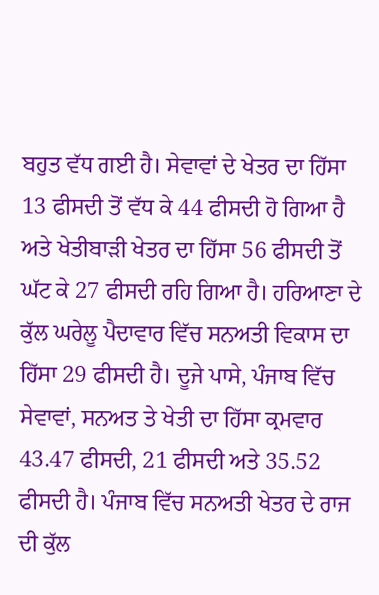ਬਹੁਤ ਵੱਧ ਗਈ ਹੈ। ਸੇਵਾਵਾਂ ਦੇ ਖੇਤਰ ਦਾ ਹਿੱਸਾ 13 ਫੀਸਦੀ ਤੋਂ ਵੱਧ ਕੇ 44 ਫੀਸਦੀ ਹੋ ਗਿਆ ਹੈ ਅਤੇ ਖੇਤੀਬਾੜੀ ਖੇਤਰ ਦਾ ਹਿੱਸਾ 56 ਫੀਸਦੀ ਤੋਂ ਘੱਟ ਕੇ 27 ਫੀਸਦੀ ਰਹਿ ਗਿਆ ਹੈ। ਹਰਿਆਣਾ ਦੇ ਕੁੱਲ ਘਰੇਲੂ ਪੈਦਾਵਾਰ ਵਿੱਚ ਸਨਅਤੀ ਵਿਕਾਸ ਦਾ ਹਿੱਸਾ 29 ਫੀਸਦੀ ਹੈ। ਦੂਜੇ ਪਾਸੇ, ਪੰਜਾਬ ਵਿੱਚ ਸੇਵਾਵਾਂ, ਸਨਅਤ ਤੇ ਖੇਤੀ ਦਾ ਹਿੱਸਾ ਕ੍ਰਮਵਾਰ 43.47 ਫੀਸਦੀ, 21 ਫੀਸਦੀ ਅਤੇ 35.52 ਫੀਸਦੀ ਹੈ। ਪੰਜਾਬ ਵਿੱਚ ਸਨਅਤੀ ਖੇਤਰ ਦੇ ਰਾਜ ਦੀ ਕੁੱਲ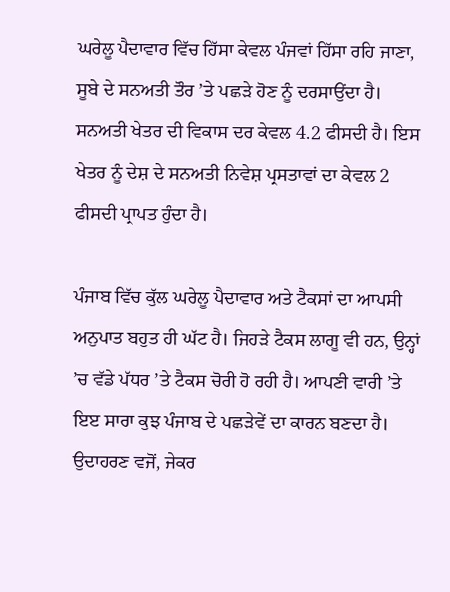ਘਰੇਲੂ ਪੈਦਾਵਾਰ ਵਿੱਚ ਹਿੱਸਾ ਕੇਵਲ ਪੰਜਵਾਂ ਹਿੱਸਾ ਰਹਿ ਜਾਣਾ, ਸੂਬੇ ਦੇ ਸਨਅਤੀ ਤੌਰ ’ਤੇ ਪਛੜੇ ਹੋਣ ਨੂੰ ਦਰਸਾਉਂਦਾ ਹੈ। ਸਨਅਤੀ ਖੇਤਰ ਦੀ ਵਿਕਾਸ ਦਰ ਕੇਵਲ 4.2 ਫੀਸਦੀ ਹੈ। ਇਸ ਖੇਤਰ ਨੂੰ ਦੇਸ਼ ਦੇ ਸਨਅਤੀ ਨਿਵੇਸ਼ ਪ੍ਰਸਤਾਵਾਂ ਦਾ ਕੇਵਲ 2 ਫੀਸਦੀ ਪ੍ਰਾਪਤ ਹੁੰਦਾ ਹੈ।

ਪੰਜਾਬ ਵਿੱਚ ਕੁੱਲ ਘਰੇਲੂ ਪੈਦਾਵਾਰ ਅਤੇ ਟੈਕਸਾਂ ਦਾ ਆਪਸੀ ਅਨੁਪਾਤ ਬਹੁਤ ਹੀ ਘੱਟ ਹੈ। ਜਿਹੜੇ ਟੈਕਸ ਲਾਗੂ ਵੀ ਹਨ, ਉਨ੍ਹਾਂ ’ਚ ਵੱਡੇ ਪੱਧਰ ’ਤੇ ਟੈਕਸ ਚੋਰੀ ਹੋ ਰਹੀ ਹੈ। ਆਪਣੀ ਵਾਰੀ ’ਤੇ ਇੲ ਸਾਰਾ ਕੁਝ ਪੰਜਾਬ ਦੇ ਪਛੜੇਵੇਂ ਦਾ ਕਾਰਨ ਬਣਦਾ ਹੈ। ਉਦਾਹਰਣ ਵਜੋਂ, ਜੇਕਰ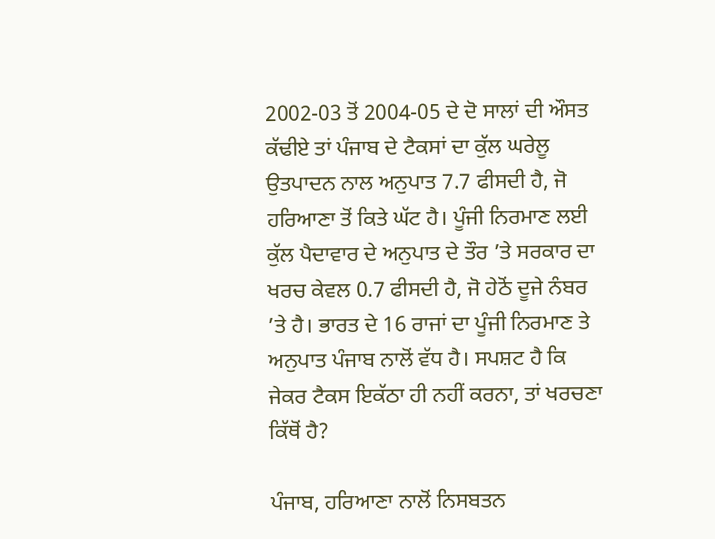2002-03 ਤੋਂ 2004-05 ਦੇ ਦੋ ਸਾਲਾਂ ਦੀ ਔਸਤ ਕੱਢੀਏ ਤਾਂ ਪੰਜਾਬ ਦੇ ਟੈਕਸਾਂ ਦਾ ਕੁੱਲ ਘਰੇਲੂ ਉਤਪਾਦਨ ਨਾਲ ਅਨੁਪਾਤ 7.7 ਫੀਸਦੀ ਹੈ, ਜੋ ਹਰਿਆਣਾ ਤੋਂ ਕਿਤੇ ਘੱਟ ਹੈ। ਪੂੰਜੀ ਨਿਰਮਾਣ ਲਈ ਕੁੱਲ ਪੈਦਾਵਾਰ ਦੇ ਅਨੁਪਾਤ ਦੇ ਤੌਰ ’ਤੇ ਸਰਕਾਰ ਦਾ ਖਰਚ ਕੇਵਲ 0.7 ਫੀਸਦੀ ਹੈ, ਜੋ ਹੇਠੋਂ ਦੂਜੇ ਨੰਬਰ ’ਤੇ ਹੈ। ਭਾਰਤ ਦੇ 16 ਰਾਜਾਂ ਦਾ ਪੂੰਜੀ ਨਿਰਮਾਣ ਤੇ ਅਨੁਪਾਤ ਪੰਜਾਬ ਨਾਲੋਂ ਵੱਧ ਹੈ। ਸਪਸ਼ਟ ਹੈ ਕਿ ਜੇਕਰ ਟੈਕਸ ਇਕੱਠਾ ਹੀ ਨਹੀਂ ਕਰਨਾ, ਤਾਂ ਖਰਚਣਾ ਕਿੱਥੋਂ ਹੈ?

ਪੰਜਾਬ, ਹਰਿਆਣਾ ਨਾਲੋਂ ਨਿਸਬਤਨ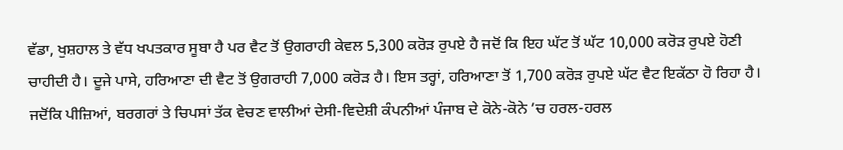ਵੱਡਾ, ਖੁਸ਼ਹਾਲ ਤੇ ਵੱਧ ਖਪਤਕਾਰ ਸੂਬਾ ਹੈ ਪਰ ਵੈਟ ਤੋਂ ਉਗਰਾਹੀ ਕੇਵਲ 5,300 ਕਰੋੜ ਰੁਪਏ ਹੈ ਜਦੋਂ ਕਿ ਇਹ ਘੱਟ ਤੋਂ ਘੱਟ 10,000 ਕਰੋੜ ਰੁਪਏ ਹੋਣੀ ਚਾਹੀਦੀ ਹੈ। ਦੂਜੇ ਪਾਸੇ, ਹਰਿਆਣਾ ਦੀ ਵੈਟ ਤੋਂ ਉਗਰਾਹੀ 7,000 ਕਰੋੜ ਹੈ। ਇਸ ਤਰ੍ਹਾਂ, ਹਰਿਆਣਾ ਤੋਂ 1,700 ਕਰੋੜ ਰੁਪਏ ਘੱਟ ਵੈਟ ਇਕੱਠਾ ਹੋ ਰਿਹਾ ਹੈ। ਜਦੋਂਕਿ ਪੀਜ਼ਿਆਂ, ਬਰਗਰਾਂ ਤੇ ਚਿਪਸਾਂ ਤੱਕ ਵੇਚਣ ਵਾਲੀਆਂ ਦੇਸੀ-ਵਿਦੇਸ਼ੀ ਕੰਪਨੀਆਂ ਪੰਜਾਬ ਦੇ ਕੋਨੇ-ਕੋਨੇ ’ਚ ਹਰਲ-ਹਰਲ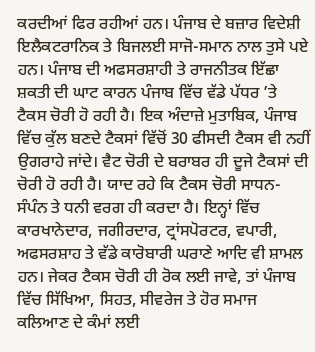ਕਰਦੀਆਂ ਫਿਰ ਰਹੀਆਂ ਹਨ। ਪੰਜਾਬ ਦੇ ਬਜ਼ਾਰ ਵਿਦੇਸ਼ੀ ਇਲੈਕਟਰਾਨਿਕ ਤੇ ਬਿਜਲਈ ਸਾਜੋ-ਸਮਾਨ ਨਾਲ ਤੁਸੇ ਪਏ ਹਨ। ਪੰਜਾਬ ਦੀ ਅਫਸਰਸ਼ਾਹੀ ਤੇ ਰਾਜਨੀਤਕ ਇੱਛਾ ਸ਼ਕਤੀ ਦੀ ਘਾਟ ਕਾਰਨ ਪੰਜਾਬ ਵਿੱਚ ਵੱਡੇ ਪੱਧਰ ’ਤੇ ਟੈਕਸ ਚੋਰੀ ਹੋ ਰਹੀ ਹੈ। ਇਕ ਅੰਦਾਜ਼ੇ ਮੁਤਾਬਿਕ, ਪੰਜਾਬ ਵਿੱਚ ਕੁੱਲ ਬਣਦੇ ਟੈਕਸਾਂ ਵਿੱਚੋਂ 30 ਫੀਸਦੀ ਟੈਕਸ ਵੀ ਨਹੀਂ ਉਗਰਾਹੇ ਜਾਂਦੇ। ਵੈਟ ਚੋਰੀ ਦੇ ਬਰਾਬਰ ਹੀ ਦੂਜੇ ਟੈਕਸਾਂ ਦੀ ਚੋਰੀ ਹੋ ਰਹੀ ਹੈ। ਯਾਦ ਰਹੇ ਕਿ ਟੈਕਸ ਚੋਰੀ ਸਾਧਨ-ਸੰਪੰਨ ਤੇ ਧਨੀ ਵਰਗ ਹੀ ਕਰਦਾ ਹੈ। ਇਨ੍ਹਾਂ ਵਿੱਚ ਕਾਰਖਾਨੇਦਾਰ, ਜਗੀਰਦਾਰ, ਟ੍ਰਾਂਸਪੋਰਟਰ, ਵਪਾਰੀ, ਅਫਸਰਸ਼ਾਹ ਤੇ ਵੱਡੇ ਕਾਰੋਬਾਰੀ ਘਰਾਣੇ ਆਦਿ ਵੀ ਸ਼ਾਮਲ ਹਨ। ਜੇਕਰ ਟੈਕਸ ਚੋਰੀ ਹੀ ਰੋਕ ਲਈ ਜਾਵੇ, ਤਾਂ ਪੰਜਾਬ ਵਿੱਚ ਸਿੱਖਿਆ, ਸਿਹਤ, ਸੀਵਰੇਜ ਤੇ ਹੋਰ ਸਮਾਜ ਕਲਿਆਣ ਦੇ ਕੰਮਾਂ ਲਈ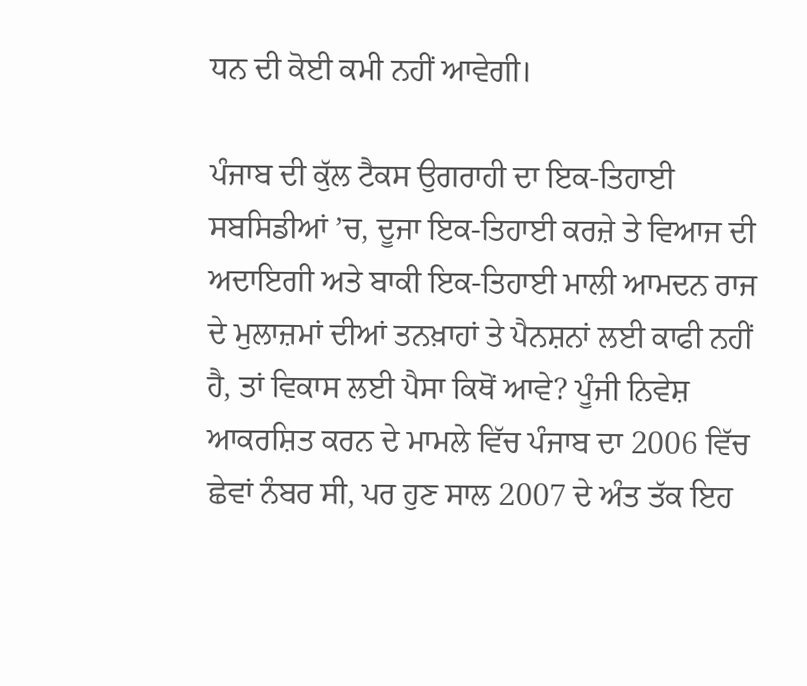ਧਨ ਦੀ ਕੋਈ ਕਮੀ ਨਹੀਂ ਆਵੇਗੀ।

ਪੰਜਾਬ ਦੀ ਕੁੱਲ ਟੈਕਸ ਉਗਰਾਹੀ ਦਾ ਇਕ-ਤਿਹਾਈ ਸਬਸਿਡੀਆਂ ’ਚ, ਦੂਜਾ ਇਕ-ਤਿਹਾਈ ਕਰਜ਼ੇ ਤੇ ਵਿਆਜ ਦੀ ਅਦਾਇਗੀ ਅਤੇ ਬਾਕੀ ਇਕ-ਤਿਹਾਈ ਮਾਲੀ ਆਮਦਨ ਰਾਜ ਦੇ ਮੁਲਾਜ਼ਮਾਂ ਦੀਆਂ ਤਨਖ਼ਾਹਾਂ ਤੇ ਪੈਨਸ਼ਨਾਂ ਲਈ ਕਾਫੀ ਨਹੀਂ ਹੈ, ਤਾਂ ਵਿਕਾਸ ਲਈ ਪੈਸਾ ਕਿਥੋਂ ਆਵੇ? ਪੂੰਜੀ ਨਿਵੇਸ਼ ਆਕਰਸ਼ਿਤ ਕਰਨ ਦੇ ਮਾਮਲੇ ਵਿੱਚ ਪੰਜਾਬ ਦਾ 2006 ਵਿੱਚ ਛੇਵਾਂ ਨੰਬਰ ਸੀ, ਪਰ ਹੁਣ ਸਾਲ 2007 ਦੇ ਅੰਤ ਤੱਕ ਇਹ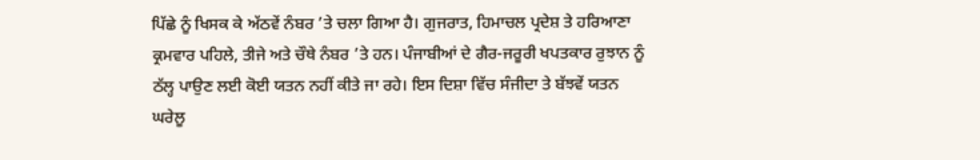ਪਿੱਛੇ ਨੂੰ ਖਿਸਕ ਕੇ ਅੱਠਵੇਂ ਨੰਬਰ ’ਤੇ ਚਲਾ ਗਿਆ ਹੈ। ਗੁਜਰਾਤ, ਹਿਮਾਚਲ ਪ੍ਰਦੇਸ਼ ਤੇ ਹਰਿਆਣਾ ਕ੍ਰਮਵਾਰ ਪਹਿਲੇ, ਤੀਜੇ ਅਤੇ ਚੌਥੇ ਨੰਬਰ ’ਤੇ ਹਨ। ਪੰਜਾਬੀਆਂ ਦੇ ਗੈਰ-ਜਰੂਰੀ ਖਪਤਕਾਰ ਰੁਝਾਨ ਨੂੰ ਠੱਲ੍ਹ ਪਾਉਣ ਲਈ ਕੋਈ ਯਤਨ ਨਹੀਂ ਕੀਤੇ ਜਾ ਰਹੇ। ਇਸ ਦਿਸ਼ਾ ਵਿੱਚ ਸੰਜੀਦਾ ਤੇ ਬੱਝਵੇਂ ਯਤਨ ਘਰੇਲੂ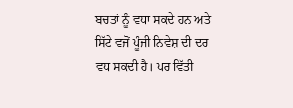ਬਚਤਾਂ ਨੂੰ ਵਧਾ ਸਕਦੇ ਹਨ ਅਤੇ ਸਿੱਟੇ ਵਜੋਂ ਪੂੰਜੀ ਨਿਵੇਸ਼ ਦੀ ਦਰ ਵਧ ਸਕਦੀ ਹੈ। ਪਰ ਵਿੱਤੀ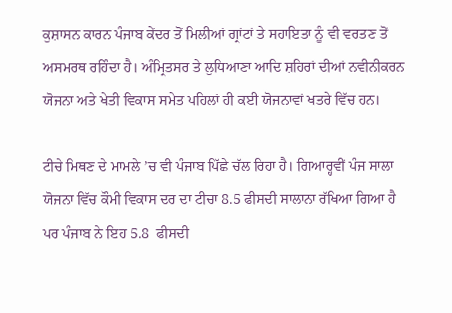ਕੁਸ਼ਾਸਨ ਕਾਰਨ ਪੰਜਾਬ ਕੇਂਦਰ ਤੋਂ ਮਿਲੀਆਂ ਗ੍ਰਾਂਟਾਂ ਤੇ ਸਹਾਇਤਾ ਨੂੰ ਵੀ ਵਰਤਣ ਤੋਂ ਅਸਮਰਥ ਰਹਿੰਦਾ ਹੈ। ਅੰਮ੍ਰਿਤਸਰ ਤੇ ਲੁਧਿਆਣਾ ਆਦਿ ਸ਼ਹਿਰਾਂ ਦੀਆਂ ਨਵੀਨੀਕਰਨ ਯੋਜਨਾ ਅਤੇ ਖੇਤੀ ਵਿਕਾਸ ਸਮੇਤ ਪਹਿਲਾਂ ਹੀ ਕਈ ਯੋਜਨਾਵਾਂ ਖਤਰੇ ਵਿੱਚ ਹਨ।

ਟੀਚੇ ਮਿਥਣ ਦੇ ਮਾਮਲੇ ’ਚ ਵੀ ਪੰਜਾਬ ਪਿੱਛੇ ਚੱਲ ਰਿਹਾ ਹੈ। ਗਿਆਰ੍ਹਵੀਂ ਪੰਜ ਸਾਲਾ ਯੋਜਨਾ ਵਿੱਚ ਕੌਮੀ ਵਿਕਾਸ ਦਰ ਦਾ ਟੀਚਾ 8.5 ਫੀਸਦੀ ਸਾਲਾਨਾ ਰੱਖਿਆ ਗਿਆ ਹੈ ਪਰ ਪੰਜਾਬ ਨੇ ਇਹ 5.8  ਫੀਸਦੀ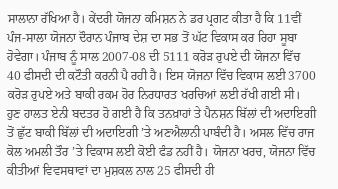ਸਾਲਾਨਾ ਰੱਖਿਆ ਹੈ। ਕੇਂਦਰੀ ਯੋਜਨਾ ਕਮਿਸ਼ਨ ਨੇ ਡਰ ਪ੍ਰਗਟ ਕੀਤਾ ਹੈ ਕਿ 11ਵੀਂ ਪੰਜ-ਸਾਲਾ ਯੋਜਨਾ ਦੌਰਾਨ ਪੰਜਾਬ ਦੇਸ਼ ਦਾ ਸਭ ਤੋਂ ਘੱਟ ਵਿਕਾਸ ਕਰ ਰਿਹਾ ਸੂਬਾ ਹੋਵੇਗਾ। ਪੰਜਾਬ ਨੂੰ ਸਾਲ 2007-08 ਦੀ 5111 ਕਰੋੜ ਰੁਪਏ ਦੀ ਯੋਜਨਾ ਵਿੱਚ 40 ਫੀਸਦੀ ਦੀ ਕਟੌਤੀ ਕਰਨੀ ਪੈ ਰਹੀ ਹੈ। ਇਸ ਯੋਜਨਾ ਵਿੱਚ ਵਿਕਾਸ ਲਈ 3700 ਕਰੋੜ ਰੁਪਏ ਅਤੇ ਬਾਕੀ ਰਕਮ ਹੋਰ ਨਿਰਧਾਰਤ ਖਰਚਿਆਂ ਲਈ ਰੱਖੀ ਗਈ ਸੀ। ਹੁਣ ਹਾਲਤ ਏਨੀ ਬਦਤਰ ਹੋ ਗਈ ਹੈ ਕਿ ਤਨਖ਼ਾਹਾਂ ਤੇ ਪੈਨਸ਼ਨ ਬਿੱਲਾਂ ਦੀ ਅਦਾਇਗੀ ਤੋਂ ਛੁੱਟ ਬਾਕੀ ਬਿੱਲਾਂ ਦੀ ਅਦਾਇਗੀ ’ਤੇ ਅਣਐਲਾਨੀ ਪਾਬੰਦੀ ਹੈ। ਅਸਲ ਵਿੱਚ ਰਾਜ ਕੋਲ ਅਮਲੀ ਤੌਰ ’ਤੇ ਵਿਕਾਸ ਲਈ ਕੋਈ ਫੰਡ ਨਹੀਂ ਹੈ। ਯੋਜਨਾ ਖਰਚ, ਯੋਜਨਾ ਵਿੱਚ ਕੀਤੀਆਂ ਵਿਵਸਥਾਵਾਂ ਦਾ ਮੁਸ਼ਕਲ ਨਾਲ 25 ਫੀਸਦੀ ਹੀ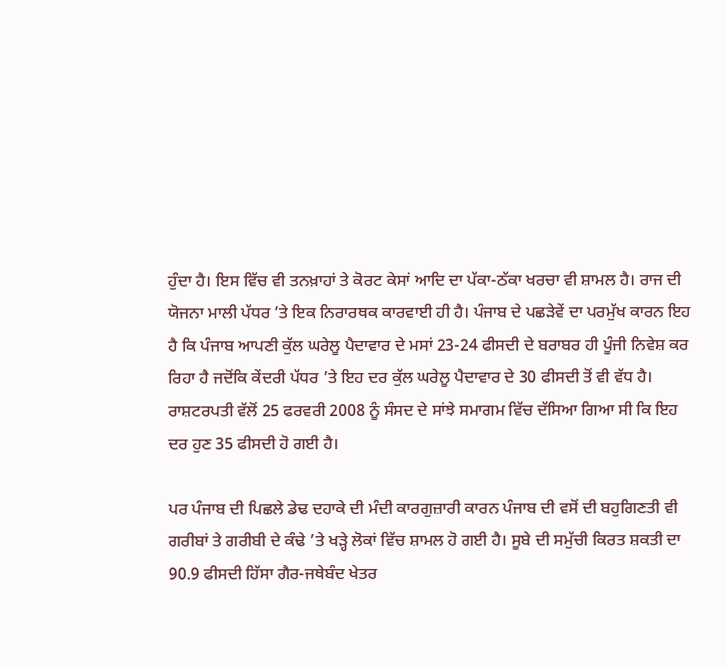ਹੁੰਦਾ ਹੈ। ਇਸ ਵਿੱਚ ਵੀ ਤਨਖ਼ਾਹਾਂ ਤੇ ਕੋਰਟ ਕੇਸਾਂ ਆਦਿ ਦਾ ਪੱਕਾ-ਠੱਕਾ ਖਰਚਾ ਵੀ ਸ਼ਾਮਲ ਹੈ। ਰਾਜ ਦੀ ਯੋਜਨਾ ਮਾਲੀ ਪੱਧਰ ’ਤੇ ਇਕ ਨਿਰਾਰਥਕ ਕਾਰਵਾਈ ਹੀ ਹੈ। ਪੰਜਾਬ ਦੇ ਪਛੜੇਵੇਂ ਦਾ ਪਰਮੁੱਖ ਕਾਰਨ ਇਹ ਹੈ ਕਿ ਪੰਜਾਬ ਆਪਣੀ ਕੁੱਲ ਘਰੇਲੂ ਪੈਦਾਵਾਰ ਦੇ ਮਸਾਂ 23-24 ਫੀਸਦੀ ਦੇ ਬਰਾਬਰ ਹੀ ਪੂੰਜੀ ਨਿਵੇਸ਼ ਕਰ ਰਿਹਾ ਹੈ ਜਦੋਂਕਿ ਕੇਂਦਰੀ ਪੱਧਰ ’ਤੇ ਇਹ ਦਰ ਕੁੱਲ ਘਰੇਲੂ ਪੈਦਾਵਾਰ ਦੇ 30 ਫੀਸਦੀ ਤੋਂ ਵੀ ਵੱਧ ਹੈ। ਰਾਸ਼ਟਰਪਤੀ ਵੱਲੋਂ 25 ਫਰਵਰੀ 2008 ਨੂੰ ਸੰਸਦ ਦੇ ਸਾਂਝੇ ਸਮਾਗਮ ਵਿੱਚ ਦੱਸਿਆ ਗਿਆ ਸੀ ਕਿ ਇਹ ਦਰ ਹੁਣ 35 ਫੀਸਦੀ ਹੋ ਗਈ ਹੈ।

ਪਰ ਪੰਜਾਬ ਦੀ ਪਿਛਲੇ ਡੇਢ ਦਹਾਕੇ ਦੀ ਮੰਦੀ ਕਾਰਗੁਜ਼ਾਰੀ ਕਾਰਨ ਪੰਜਾਬ ਦੀ ਵਸੋਂ ਦੀ ਬਹੁਗਿਣਤੀ ਵੀ ਗਰੀਬਾਂ ਤੇ ਗਰੀਬੀ ਦੇ ਕੰਢੇ ’ਤੇ ਖੜ੍ਹੇ ਲੋਕਾਂ ਵਿੱਚ ਸ਼ਾਮਲ ਹੋ ਗਈ ਹੈ। ਸੂਬੇ ਦੀ ਸਮੁੱਚੀ ਕਿਰਤ ਸ਼ਕਤੀ ਦਾ 90.9 ਫੀਸਦੀ ਹਿੱਸਾ ਗੈਰ-ਜਥੇਬੰਦ ਖੇਤਰ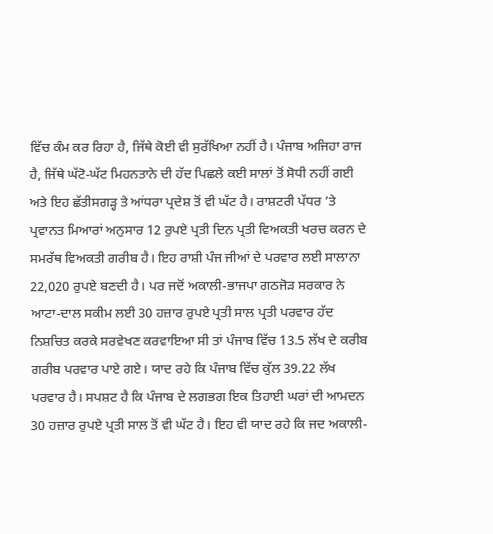ਵਿੱਚ ਕੰਮ ਕਰ ਰਿਹਾ ਹੈ, ਜਿੱਥੇ ਕੋਈ ਵੀ ਸੁਰੱਖਿਆ ਨਹੀਂ ਹੈ। ਪੰਜਾਬ ਅਜਿਹਾ ਰਾਜ ਹੈ, ਜਿੱਥੇ ਘੱਟੋ-ਘੱਟ ਮਿਹਨਤਾਨੇ ਦੀ ਹੱਦ ਪਿਛਲੇ ਕਈ ਸਾਲਾਂ ਤੋਂ ਸੋਧੀ ਨਹੀਂ ਗਈ ਅਤੇ ਇਹ ਛੱਤੀਸਗੜ੍ਹ ਤੇ ਆਂਧਰਾ ਪ੍ਰਦੇਸ਼ ਤੋਂ ਵੀ ਘੱਟ ਹੈ। ਰਾਸ਼ਟਰੀ ਪੱਧਰ ’ਤੇ ਪ੍ਰਵਾਨਤ ਮਿਆਰਾਂ ਅਨੁਸਾਰ 12 ਰੁਪਏ ਪ੍ਰਤੀ ਦਿਨ ਪ੍ਰਤੀ ਵਿਅਕਤੀ ਖਰਚ ਕਰਨ ਦੇ ਸਮਰੱਥ ਵਿਅਕਤੀ ਗਰੀਬ ਹੈ। ਇਹ ਰਾਸ਼ੀ ਪੰਜ ਜੀਆਂ ਦੇ ਪਰਵਾਰ ਲਈ ਸਾਲਾਨਾ 22,020 ਰੁਪਏ ਬਣਦੀ ਹੈ। ਪਰ ਜਦੋਂ ਅਕਾਲੀ-ਭਾਜਪਾ ਗਠਜੋੜ ਸਰਕਾਰ ਨੇ ਆਟਾ-ਦਾਲ ਸਕੀਮ ਲਈ 30 ਹਜ਼ਾਰ ਰੁਪਏ ਪ੍ਰਤੀ ਸਾਲ ਪ੍ਰਤੀ ਪਰਵਾਰ ਹੱਦ ਨਿਸ਼ਚਿਤ ਕਰਕੇ ਸਰਵੇਖਣ ਕਰਵਾਇਆ ਸੀ ਤਾਂ ਪੰਜਾਬ ਵਿੱਚ 13.5 ਲੱਖ ਦੇ ਕਰੀਬ ਗਰੀਬ ਪਰਵਾਰ ਪਾਏ ਗਏ। ਯਾਦ ਰਹੇ ਕਿ ਪੰਜਾਬ ਵਿੱਚ ਕੁੱਲ 39.22 ਲੱਖ ਪਰਵਾਰ ਹੈ। ਸਪਸ਼ਟ ਹੈ ਕਿ ਪੰਜਾਬ ਦੇ ਲਗਭਗ ਇਕ ਤਿਹਾਈ ਘਰਾਂ ਦੀ ਆਮਦਨ 30 ਹਜ਼ਾਰ ਰੁਪਏ ਪ੍ਰਤੀ ਸਾਲ ਤੋਂ ਵੀ ਘੱਟ ਹੈ। ਇਹ ਵੀ ਯਾਦ ਰਹੇ ਕਿ ਜਦ ਅਕਾਲੀ-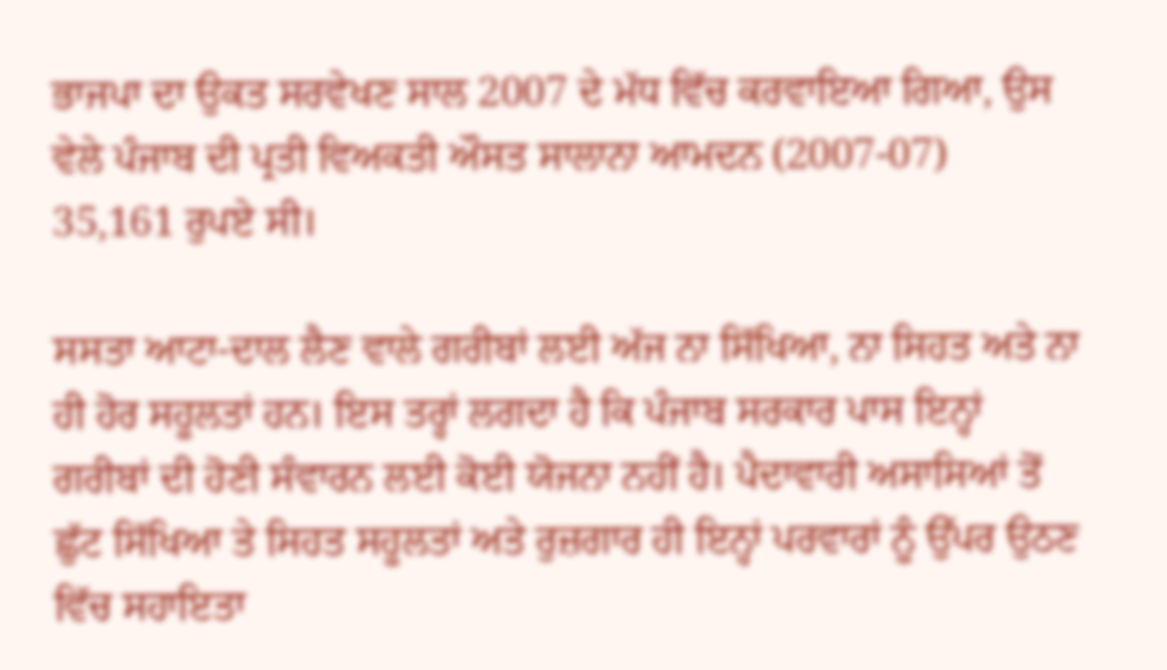ਭਾਜਪਾ ਦਾ ਉਕਤ ਸਰਵੇਖਣ ਸਾਲ 2007 ਦੇ ਮੱਧ ਵਿੱਚ ਕਰਵਾਇਆ ਗਿਆ, ਉਸ ਵੇਲੇ ਪੰਜਾਬ ਦੀ ਪ੍ਰਤੀ ਵਿਅਕਤੀ ਔਸਤ ਸਾਲਾਨਾ ਆਮਦਨ (2007-07) 35,161 ਰੁਪਏ ਸੀ।

ਸਸਤਾ ਆਟਾ-ਦਾਲ ਲੈਣ ਵਾਲੇ ਗਰੀਬਾਂ ਲਈ ਅੱਜ ਨਾ ਸਿੱਖਿਆ, ਨਾ ਸਿਹਤ ਅਤੇ ਨਾ ਹੀ ਹੋਰ ਸਹੂਲਤਾਂ ਹਨ। ਇਸ ਤਰ੍ਹਾਂ ਲਗਦਾ ਹੈ ਕਿ ਪੰਜਾਬ ਸਰਕਾਰ ਪਾਸ ਇਨ੍ਹਾਂ ਗਰੀਬਾਂ ਦੀ ਹੋਣੀ ਸੰਵਾਰਨ ਲਈ ਕੋਈ ਯੋਜਨਾ ਨਹੀਂ ਹੈ। ਪੈਦਾਵਾਰੀ ਅਸਾਸਿਆਂ ਤੋਂ ਛੁੱਟ ਸਿੱਖਿਆ ਤੇ ਸਿਹਤ ਸਹੂਲਤਾਂ ਅਤੇ ਰੁਜ਼ਗਾਰ ਹੀ ਇਨ੍ਹਾਂ ਪਰਵਾਰਾਂ ਨੂੰ ਉੱਪਰ ਉਠਣ ਵਿੱਚ ਸਹਾਇਤਾ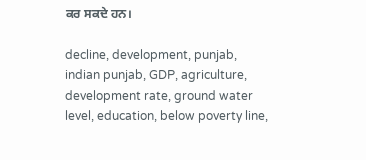ਕਰ ਸਕਦੇ ਹਨ।

decline, development, punjab, indian punjab, GDP, agriculture, development rate, ground water level, education, below poverty line,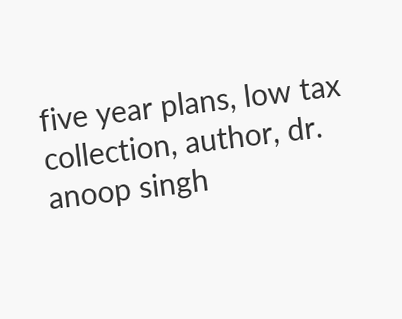five year plans, low tax collection, author, dr. anoop singh